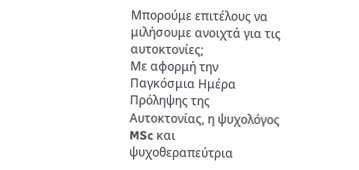Μπορούμε επιτέλους να μιλήσουμε ανοιχτά για τις αυτοκτονίες;
Με αφορμή την Παγκόσμια Ημέρα Πρόληψης της Αυτοκτονίας, η ψυχολόγος MSc και ψυχοθεραπεύτρια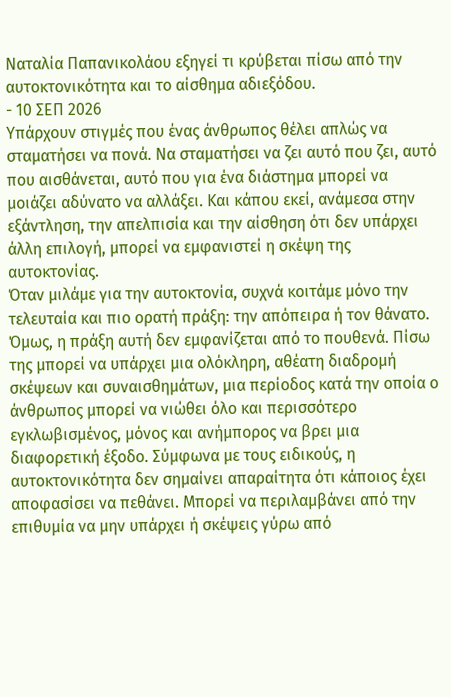Ναταλία Παπανικολάου εξηγεί τι κρύβεται πίσω από την αυτοκτονικότητα και το αίσθημα αδιεξόδου.
- 10 ΣΕΠ 2026
Υπάρχουν στιγμές που ένας άνθρωπος θέλει απλώς να σταματήσει να πονά. Να σταματήσει να ζει αυτό που ζει, αυτό που αισθάνεται, αυτό που για ένα διάστημα μπορεί να μοιάζει αδύνατο να αλλάξει. Και κάπου εκεί, ανάμεσα στην εξάντληση, την απελπισία και την αίσθηση ότι δεν υπάρχει άλλη επιλογή, μπορεί να εμφανιστεί η σκέψη της αυτοκτονίας.
Όταν μιλάμε για την αυτοκτονία, συχνά κοιτάμε μόνο την τελευταία και πιο ορατή πράξη: την απόπειρα ή τον θάνατο. Όμως, η πράξη αυτή δεν εμφανίζεται από το πουθενά. Πίσω της μπορεί να υπάρχει μια ολόκληρη, αθέατη διαδρομή σκέψεων και συναισθημάτων, μια περίοδος κατά την οποία ο άνθρωπος μπορεί να νιώθει όλο και περισσότερο εγκλωβισμένος, μόνος και ανήμπορος να βρει μια διαφορετική έξοδο. Σύμφωνα με τους ειδικούς, η αυτοκτονικότητα δεν σημαίνει απαραίτητα ότι κάποιος έχει αποφασίσει να πεθάνει. Μπορεί να περιλαμβάνει από την επιθυμία να μην υπάρχει ή σκέψεις γύρω από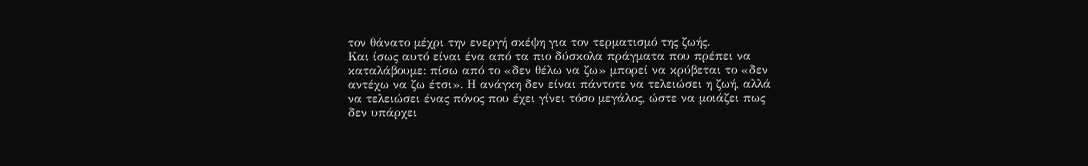τον θάνατο μέχρι την ενεργή σκέψη για τον τερματισμό της ζωής.
Και ίσως αυτό είναι ένα από τα πιο δύσκολα πράγματα που πρέπει να καταλάβουμε: πίσω από το «δεν θέλω να ζω» μπορεί να κρύβεται το «δεν αντέχω να ζω έτσι». Η ανάγκη δεν είναι πάντοτε να τελειώσει η ζωή, αλλά να τελειώσει ένας πόνος που έχει γίνει τόσο μεγάλος, ώστε να μοιάζει πως δεν υπάρχει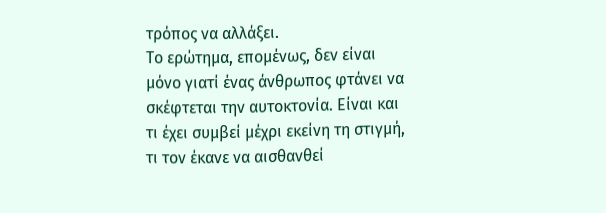τρόπος να αλλάξει.
Το ερώτημα, επομένως, δεν είναι μόνο γιατί ένας άνθρωπος φτάνει να σκέφτεται την αυτοκτονία. Είναι και τι έχει συμβεί μέχρι εκείνη τη στιγμή, τι τον έκανε να αισθανθεί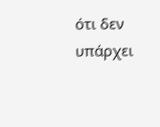ότι δεν υπάρχει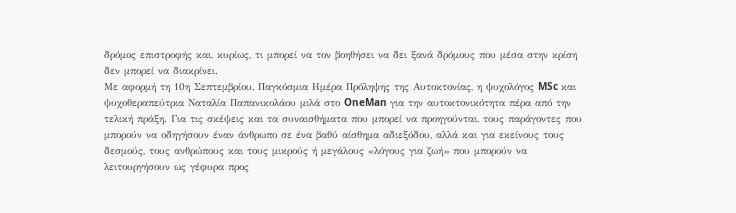δρόμος επιστροφής και, κυρίως, τι μπορεί να τον βοηθήσει να δει ξανά δρόμους που μέσα στην κρίση δεν μπορεί να διακρίνει.
Με αφορμή τη 10η Σεπτεμβρίου, Παγκόσμια Ημέρα Πρόληψης της Αυτοκτονίας, η ψυχολόγος MSc και ψυχοθεραπεύτρια Ναταλία Παπανικολάου μιλά στο OneMan για την αυτοκτονικότητα πέρα από την τελική πράξη. Για τις σκέψεις και τα συναισθήματα που μπορεί να προηγούνται, τους παράγοντες που μπορούν να οδηγήσουν έναν άνθρωπο σε ένα βαθύ αίσθημα αδιεξόδου, αλλά και για εκείνους τους δεσμούς, τους ανθρώπους και τους μικρούς ή μεγάλους «λόγους για ζωή» που μπορούν να λειτουργήσουν ως γέφυρα προς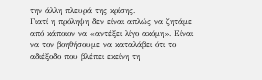την άλλη πλευρά της κρίσης.
Γιατί η πρόληψη δεν είναι απλώς να ζητάμε από κάποιον να «αντέξει λίγο ακόμη». Είναι να τον βοηθήσουμε να καταλάβει ότι το αδιέξοδο που βλέπει εκείνη τη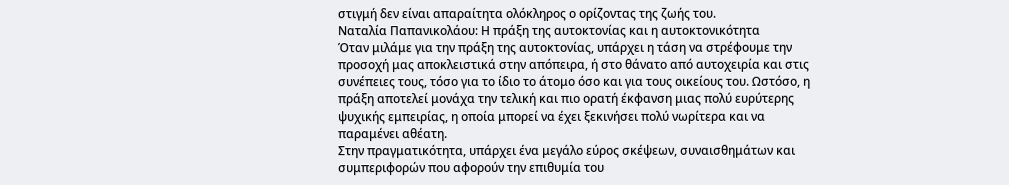στιγμή δεν είναι απαραίτητα ολόκληρος ο ορίζοντας της ζωής του.
Ναταλία Παπανικολάου: Η πράξη της αυτοκτονίας και η αυτοκτονικότητα
Όταν μιλάμε για την πράξη της αυτοκτονίας, υπάρχει η τάση να στρέφουμε την προσοχή μας αποκλειστικά στην απόπειρα, ή στο θάνατο από αυτοχειρία και στις συνέπειες τους, τόσο για το ίδιο το άτομο όσο και για τους οικείους του. Ωστόσο, η πράξη αποτελεί μονάχα την τελική και πιο ορατή έκφανση μιας πολύ ευρύτερης ψυχικής εμπειρίας, η οποία μπορεί να έχει ξεκινήσει πολύ νωρίτερα και να παραμένει αθέατη.
Στην πραγματικότητα, υπάρχει ένα μεγάλο εύρος σκέψεων, συναισθημάτων και συμπεριφορών που αφορούν την επιθυμία του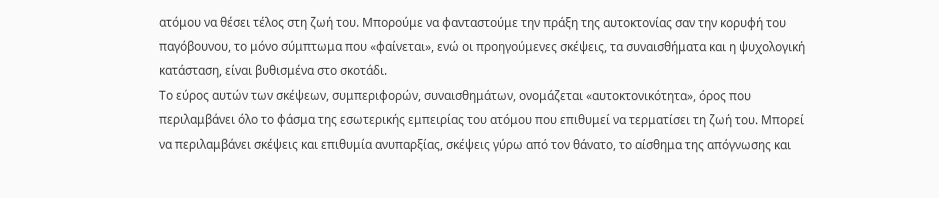ατόμου να θέσει τέλος στη ζωή του. Μπορούμε να φανταστούμε την πράξη της αυτοκτονίας σαν την κορυφή του παγόβουνου, το μόνο σύμπτωμα που «φαίνεται», ενώ οι προηγούμενες σκέψεις, τα συναισθήματα και η ψυχολογική κατάσταση, είναι βυθισμένα στο σκοτάδι.
Το εύρος αυτών των σκέψεων, συμπεριφορών, συναισθημάτων, ονομάζεται «αυτοκτονικότητα», όρος που περιλαμβάνει όλο το φάσμα της εσωτερικής εμπειρίας του ατόμου που επιθυμεί να τερματίσει τη ζωή του. Μπορεί να περιλαμβάνει σκέψεις και επιθυμία ανυπαρξίας, σκέψεις γύρω από τον θάνατο, το αίσθημα της απόγνωσης και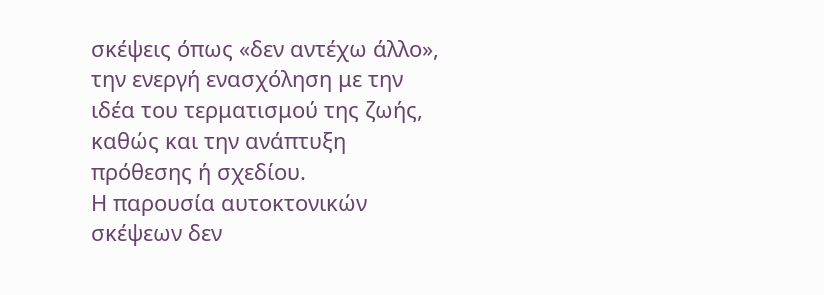σκέψεις όπως «δεν αντέχω άλλο», την ενεργή ενασχόληση με την ιδέα του τερματισμού της ζωής, καθώς και την ανάπτυξη πρόθεσης ή σχεδίου.
Η παρουσία αυτοκτονικών σκέψεων δεν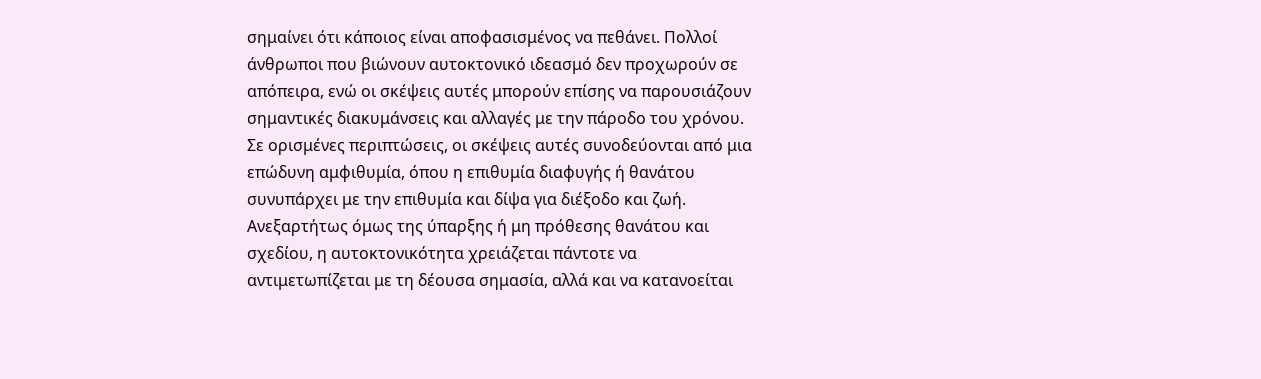σημαίνει ότι κάποιος είναι αποφασισμένος να πεθάνει. Πολλοί άνθρωποι που βιώνουν αυτοκτονικό ιδεασμό δεν προχωρούν σε απόπειρα, ενώ οι σκέψεις αυτές μπορούν επίσης να παρουσιάζουν σημαντικές διακυμάνσεις και αλλαγές με την πάροδο του χρόνου. Σε ορισμένες περιπτώσεις, οι σκέψεις αυτές συνοδεύονται από μια επώδυνη αμφιθυμία, όπου η επιθυμία διαφυγής ή θανάτου συνυπάρχει με την επιθυμία και δίψα για διέξοδο και ζωή. Ανεξαρτήτως όμως της ύπαρξης ή μη πρόθεσης θανάτου και σχεδίου, η αυτοκτονικότητα χρειάζεται πάντοτε να αντιμετωπίζεται με τη δέουσα σημασία, αλλά και να κατανοείται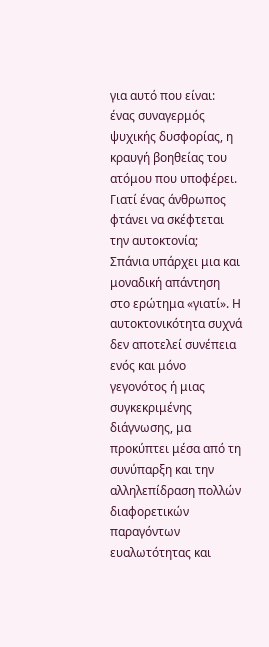για αυτό που είναι: ένας συναγερμός ψυχικής δυσφορίας, η κραυγή βοηθείας του ατόμου που υποφέρει.
Γιατί ένας άνθρωπος φτάνει να σκέφτεται την αυτοκτονία;
Σπάνια υπάρχει μια και μοναδική απάντηση στο ερώτημα «γιατί». Η αυτοκτονικότητα συχνά δεν αποτελεί συνέπεια ενός και μόνο γεγονότος ή μιας συγκεκριμένης διάγνωσης, μα προκύπτει μέσα από τη συνύπαρξη και την αλληλεπίδραση πολλών διαφορετικών παραγόντων ευαλωτότητας και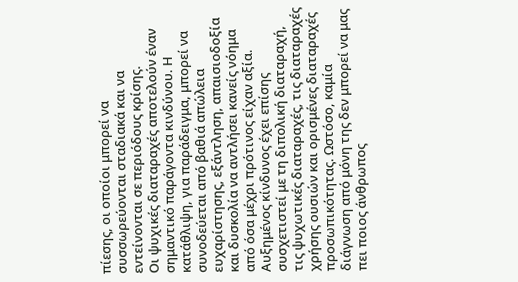πίεσης, οι οποίοι μπορεί να συσσωρεύονται σταδιακά και να εντείνονται σε περιόδους κρίσης.
Οι ψυχικές διαταραχές αποτελούν έναν σημαντικό παράγοντα κινδύνου. Η κατάθλιψη, για παράδειγμα, μπορεί να συνοδεύεται από βαθιά απώλεια ευχαρίστησης, εξάντληση, απαισιοδοξία και δυσκολία να αντλήσει κανείς νόημα από όσα μέχρι πρότινος είχαν αξία. Αυξημένος κίνδυνος έχει επίσης συσχετιστεί με τη διπολική διαταραχή, τις ψυχωτικές διαταραχές, τις διαταραχές χρήσης ουσιών και ορισμένες διαταραχές προσωπικότητας. Ωστόσο, καμία διάγνωση από μόνη της δεν μπορεί να μας πει ποιος άνθρωπος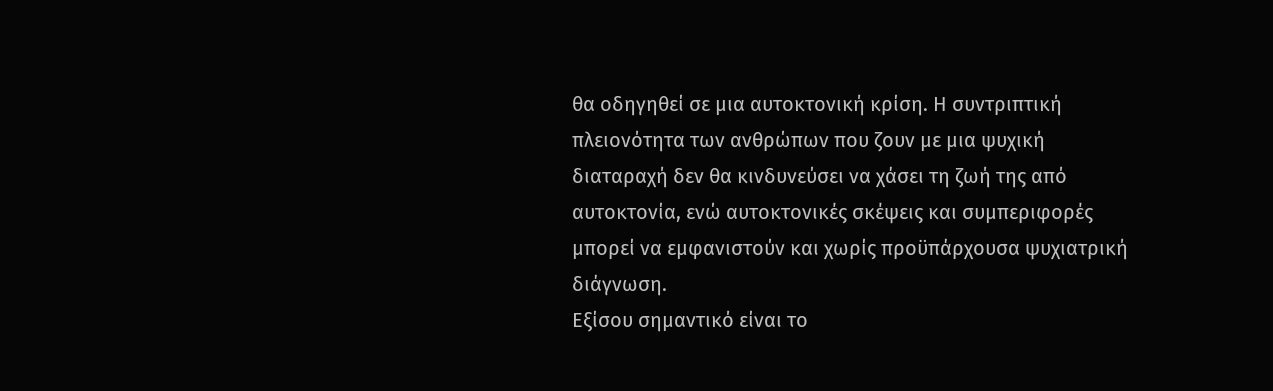θα οδηγηθεί σε μια αυτοκτονική κρίση. Η συντριπτική πλειονότητα των ανθρώπων που ζουν με μια ψυχική διαταραχή δεν θα κινδυνεύσει να χάσει τη ζωή της από αυτοκτονία, ενώ αυτοκτονικές σκέψεις και συμπεριφορές μπορεί να εμφανιστούν και χωρίς προϋπάρχουσα ψυχιατρική διάγνωση.
Εξίσου σημαντικό είναι το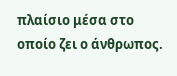πλαίσιο μέσα στο οποίο ζει ο άνθρωπος.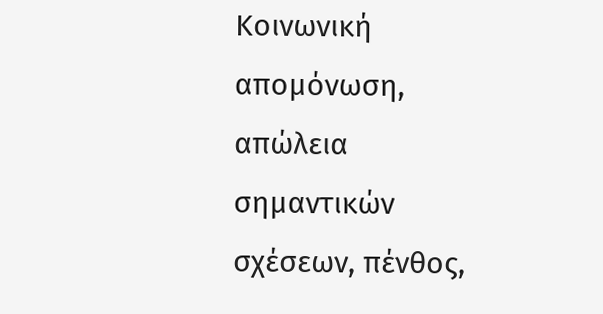Κοινωνική απομόνωση, απώλεια σημαντικών σχέσεων, πένθος,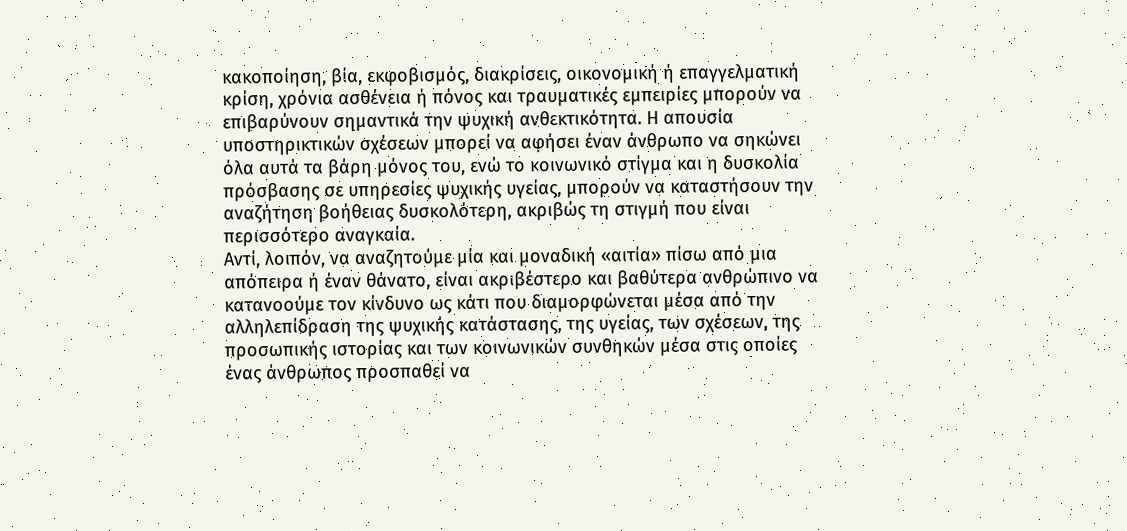κακοποίηση, βία, εκφοβισμός, διακρίσεις, οικονομική ή επαγγελματική κρίση, χρόνια ασθένεια ή πόνος και τραυματικές εμπειρίες μπορούν να επιβαρύνουν σημαντικά την ψυχική ανθεκτικότητα. Η απουσία υποστηρικτικών σχέσεων μπορεί να αφήσει έναν άνθρωπο να σηκώνει όλα αυτά τα βάρη μόνος του, ενώ το κοινωνικό στίγμα και η δυσκολία πρόσβασης σε υπηρεσίες ψυχικής υγείας, μπορούν να καταστήσουν την αναζήτηση βοήθειας δυσκολότερη, ακριβώς τη στιγμή που είναι περισσότερο αναγκαία.
Αντί, λοιπόν, να αναζητούμε μία και μοναδική «αιτία» πίσω από μια απόπειρα ή έναν θάνατο, είναι ακριβέστερο και βαθύτερα ανθρώπινο να κατανοούμε τον κίνδυνο ως κάτι που διαμορφώνεται μέσα από την αλληλεπίδραση της ψυχικής κατάστασης, της υγείας, των σχέσεων, της προσωπικής ιστορίας και των κοινωνικών συνθηκών μέσα στις οποίες ένας άνθρωπος προσπαθεί να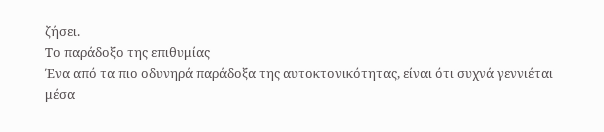ζήσει.
Το παράδοξο της επιθυμίας
Ένα από τα πιο οδυνηρά παράδοξα της αυτοκτονικότητας, είναι ότι συχνά γεννιέται μέσα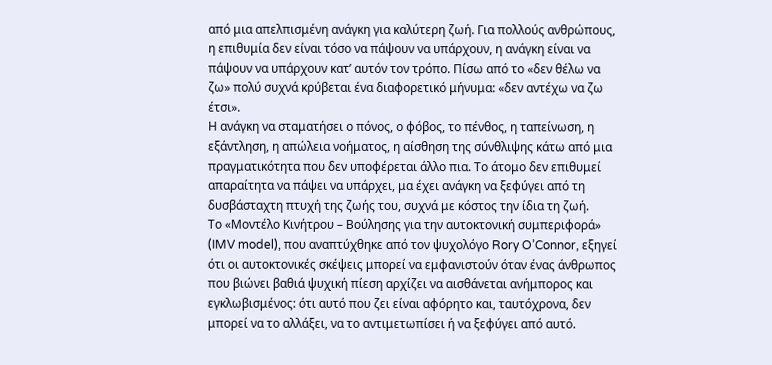από μια απελπισμένη ανάγκη για καλύτερη ζωή. Για πολλούς ανθρώπους, η επιθυμία δεν είναι τόσο να πάψουν να υπάρχουν, η ανάγκη είναι να πάψουν να υπάρχουν κατ’ αυτόν τον τρόπο. Πίσω από το «δεν θέλω να ζω» πολύ συχνά κρύβεται ένα διαφορετικό μήνυμα: «δεν αντέχω να ζω έτσι».
Η ανάγκη να σταματήσει ο πόνος, ο φόβος, το πένθος, η ταπείνωση, η εξάντληση, η απώλεια νοήματος, η αίσθηση της σύνθλιψης κάτω από μια πραγματικότητα που δεν υποφέρεται άλλο πια. Το άτομο δεν επιθυμεί απαραίτητα να πάψει να υπάρχει, μα έχει ανάγκη να ξεφύγει από τη δυσβάσταχτη πτυχή της ζωής του, συχνά με κόστος την ίδια τη ζωή.
Το «Μοντέλο Κινήτρου – Βούλησης για την αυτοκτονική συμπεριφορά» (IMV model), που αναπτύχθηκε από τον ψυχολόγο Rory O’Connor, εξηγεί ότι οι αυτοκτονικές σκέψεις μπορεί να εμφανιστούν όταν ένας άνθρωπος που βιώνει βαθιά ψυχική πίεση αρχίζει να αισθάνεται ανήμπορος και εγκλωβισμένος: ότι αυτό που ζει είναι αφόρητο και, ταυτόχρονα, δεν μπορεί να το αλλάξει, να το αντιμετωπίσει ή να ξεφύγει από αυτό.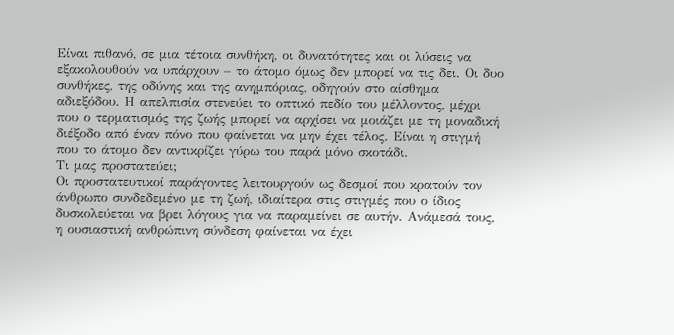Είναι πιθανό, σε μια τέτοια συνθήκη, οι δυνατότητες και οι λύσεις να εξακολουθούν να υπάρχουν – το άτομο όμως δεν μπορεί να τις δει. Οι δυο συνθήκες, της οδύνης και της ανημπόριας, οδηγούν στο αίσθημα αδιεξόδου. Η απελπισία στενεύει το οπτικό πεδίο του μέλλοντος, μέχρι που ο τερματισμός της ζωής μπορεί να αρχίσει να μοιάζει με τη μοναδική διέξοδο από έναν πόνο που φαίνεται να μην έχει τέλος. Είναι η στιγμή που το άτομο δεν αντικρίζει γύρω του παρά μόνο σκοτάδι.
Τι μας προστατεύει;
Οι προστατευτικοί παράγοντες λειτουργούν ως δεσμοί που κρατούν τον άνθρωπο συνδεδεμένο με τη ζωή, ιδιαίτερα στις στιγμές που ο ίδιος δυσκολεύεται να βρει λόγους για να παραμείνει σε αυτήν. Ανάμεσά τους, η ουσιαστική ανθρώπινη σύνδεση φαίνεται να έχει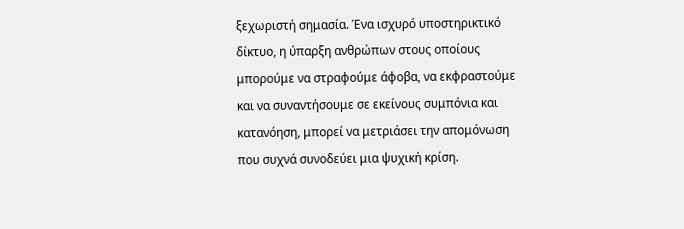ξεχωριστή σημασία. Ένα ισχυρό υποστηρικτικό δίκτυο, η ύπαρξη ανθρώπων στους οποίους μπορούμε να στραφούμε άφοβα, να εκφραστούμε και να συναντήσουμε σε εκείνους συμπόνια και κατανόηση, μπορεί να μετριάσει την απομόνωση που συχνά συνοδεύει μια ψυχική κρίση.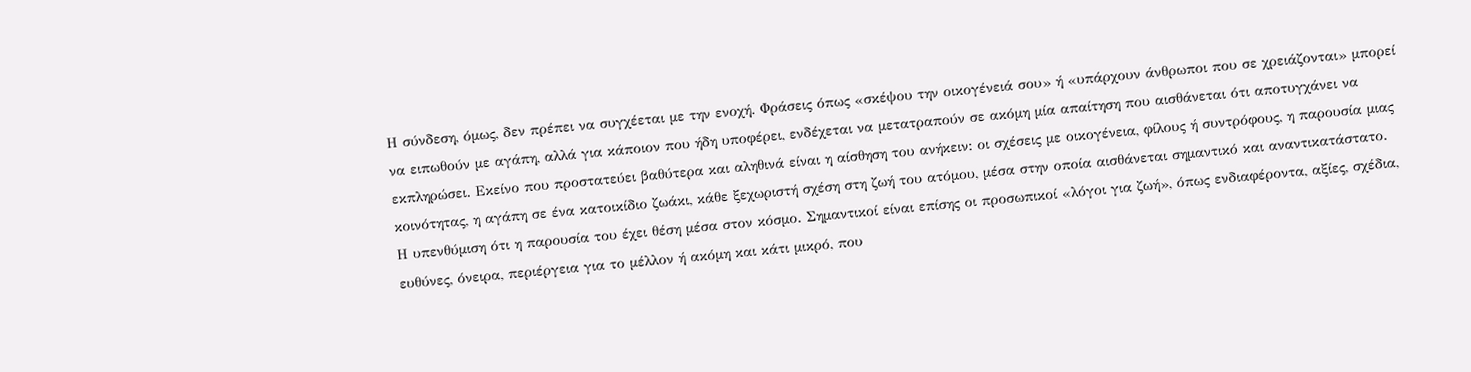Η σύνδεση, όμως, δεν πρέπει να συγχέεται με την ενοχή. Φράσεις όπως «σκέψου την οικογένειά σου» ή «υπάρχουν άνθρωποι που σε χρειάζονται» μπορεί να ειπωθούν με αγάπη, αλλά για κάποιον που ήδη υποφέρει, ενδέχεται να μετατραπούν σε ακόμη μία απαίτηση που αισθάνεται ότι αποτυγχάνει να εκπληρώσει. Εκείνο που προστατεύει βαθύτερα και αληθινά είναι η αίσθηση του ανήκειν: οι σχέσεις με οικογένεια, φίλους ή συντρόφους, η παρουσία μιας κοινότητας, η αγάπη σε ένα κατοικίδιο ζωάκι, κάθε ξεχωριστή σχέση στη ζωή του ατόμου, μέσα στην οποία αισθάνεται σημαντικό και αναντικατάστατο.
Η υπενθύμιση ότι η παρουσία του έχει θέση μέσα στον κόσμο. Σημαντικοί είναι επίσης οι προσωπικοί «λόγοι για ζωή», όπως ενδιαφέροντα, αξίες, σχέδια, ευθύνες, όνειρα, περιέργεια για το μέλλον ή ακόμη και κάτι μικρό, που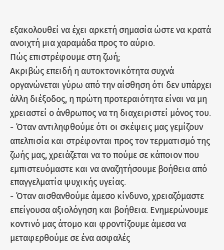εξακολουθεί να έχει αρκετή σημασία ώστε να κρατά ανοιχτή μια χαραμάδα προς το αύριο.
Πώς επιστρέφουμε στη ζωή;
Ακριβώς επειδή η αυτοκτονικότητα συχνά οργανώνεται γύρω από την αίσθηση ότι δεν υπάρχει άλλη διέξοδος, η πρώτη προτεραιότητα είναι να μη χρειαστεί ο άνθρωπος να τη διαχειριστεί μόνος του.
- Όταν αντιληφθούμε ότι οι σκέψεις μας γεμίζουν απελπισία και στρέφονται προς τον τερματισμό της ζωής μας, χρειάζεται να το πούμε σε κάποιον που εμπιστευόμαστε και να αναζητήσουμε βοήθεια από επαγγελματία ψυχικής υγείας.
- Όταν αισθανθούμε άμεσο κίνδυνο, χρειαζόμαστε επείγουσα αξιολόγηση και βοήθεια. Ενημερώνουμε κοντινό μας άτομο και φροντίζουμε άμεσα να μεταφερθούμε σε ένα ασφαλές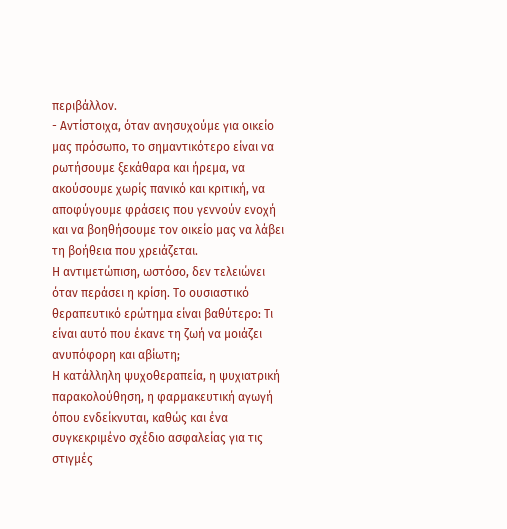περιβάλλον.
- Αντίστοιχα, όταν ανησυχούμε για οικείο μας πρόσωπο, το σημαντικότερο είναι να ρωτήσουμε ξεκάθαρα και ήρεμα, να ακούσουμε χωρίς πανικό και κριτική, να αποφύγουμε φράσεις που γεννούν ενοχή και να βοηθήσουμε τον οικείο μας να λάβει τη βοήθεια που χρειάζεται.
Η αντιμετώπιση, ωστόσο, δεν τελειώνει όταν περάσει η κρίση. Το ουσιαστικό θεραπευτικό ερώτημα είναι βαθύτερο: Τι είναι αυτό που έκανε τη ζωή να μοιάζει ανυπόφορη και αβίωτη;
Η κατάλληλη ψυχοθεραπεία, η ψυχιατρική παρακολούθηση, η φαρμακευτική αγωγή όπου ενδείκνυται, καθώς και ένα συγκεκριμένο σχέδιο ασφαλείας για τις στιγμές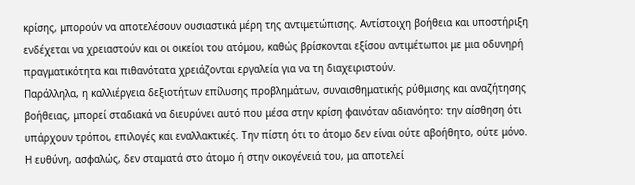κρίσης, μπορούν να αποτελέσουν ουσιαστικά μέρη της αντιμετώπισης. Αντίστοιχη βοήθεια και υποστήριξη ενδέχεται να χρειαστούν και οι οικείοι του ατόμου, καθώς βρίσκονται εξίσου αντιμέτωποι με μια οδυνηρή πραγματικότητα και πιθανότατα χρειάζονται εργαλεία για να τη διαχειριστούν.
Παράλληλα, η καλλιέργεια δεξιοτήτων επίλυσης προβλημάτων, συναισθηματικής ρύθμισης και αναζήτησης βοήθειας, μπορεί σταδιακά να διευρύνει αυτό που μέσα στην κρίση φαινόταν αδιανόητο: την αίσθηση ότι υπάρχουν τρόποι, επιλογές και εναλλακτικές. Την πίστη ότι το άτομο δεν είναι ούτε αβοήθητο, ούτε μόνο.
Η ευθύνη, ασφαλώς, δεν σταματά στο άτομο ή στην οικογένειά του, μα αποτελεί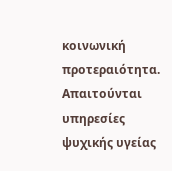κοινωνική προτεραιότητα. Απαιτούνται υπηρεσίες ψυχικής υγείας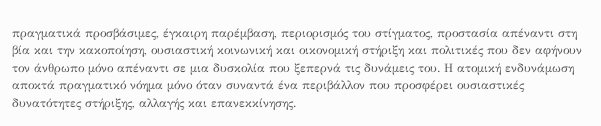πραγματικά προσβάσιμες, έγκαιρη παρέμβαση, περιορισμός του στίγματος, προστασία απέναντι στη βία και την κακοποίηση, ουσιαστική κοινωνική και οικονομική στήριξη και πολιτικές που δεν αφήνουν τον άνθρωπο μόνο απέναντι σε μια δυσκολία που ξεπερνά τις δυνάμεις του. Η ατομική ενδυνάμωση αποκτά πραγματικό νόημα μόνο όταν συναντά ένα περιβάλλον που προσφέρει ουσιαστικές δυνατότητες στήριξης, αλλαγής και επανεκκίνησης.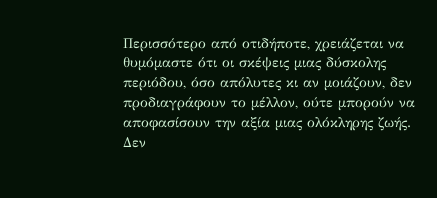Περισσότερο από οτιδήποτε, χρειάζεται να θυμόμαστε ότι οι σκέψεις μιας δύσκολης περιόδου, όσο απόλυτες κι αν μοιάζουν, δεν προδιαγράφουν το μέλλον, ούτε μπορούν να αποφασίσουν την αξία μιας ολόκληρης ζωής.
Δεν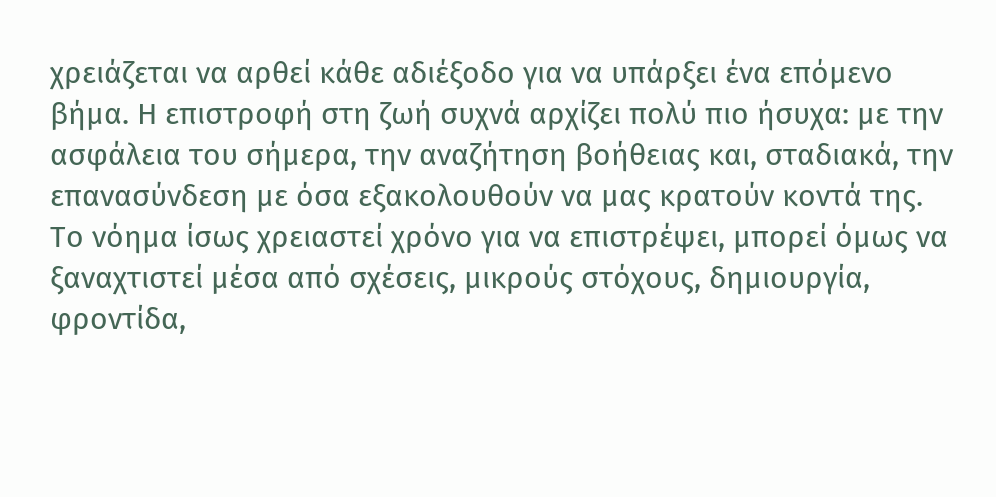χρειάζεται να αρθεί κάθε αδιέξοδο για να υπάρξει ένα επόμενο βήμα. Η επιστροφή στη ζωή συχνά αρχίζει πολύ πιο ήσυχα: με την ασφάλεια του σήμερα, την αναζήτηση βοήθειας και, σταδιακά, την επανασύνδεση με όσα εξακολουθούν να μας κρατούν κοντά της. Το νόημα ίσως χρειαστεί χρόνο για να επιστρέψει, μπορεί όμως να ξαναχτιστεί μέσα από σχέσεις, μικρούς στόχους, δημιουργία, φροντίδα,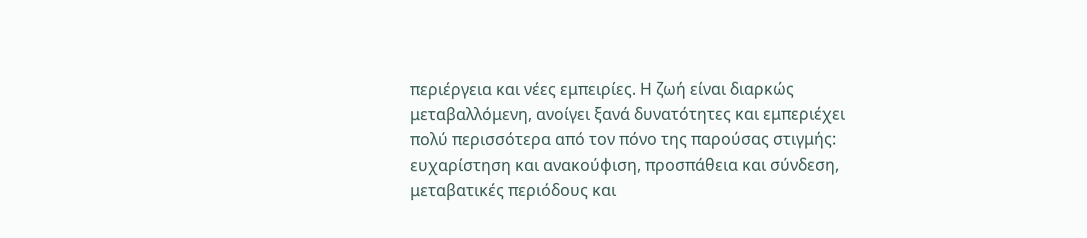περιέργεια και νέες εμπειρίες. Η ζωή είναι διαρκώς μεταβαλλόμενη, ανοίγει ξανά δυνατότητες και εμπεριέχει πολύ περισσότερα από τον πόνο της παρούσας στιγμής: ευχαρίστηση και ανακούφιση, προσπάθεια και σύνδεση, μεταβατικές περιόδους και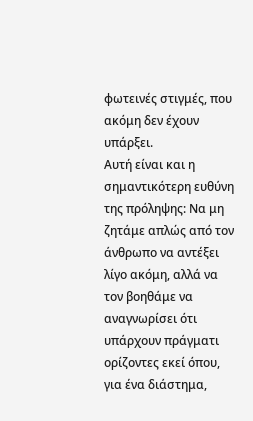φωτεινές στιγμές, που ακόμη δεν έχουν υπάρξει.
Αυτή είναι και η σημαντικότερη ευθύνη της πρόληψης: Να μη ζητάμε απλώς από τον άνθρωπο να αντέξει λίγο ακόμη, αλλά να τον βοηθάμε να αναγνωρίσει ότι υπάρχουν πράγματι ορίζοντες εκεί όπου, για ένα διάστημα,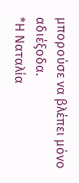μπορούσε να βλέπει μόνο αδιέξοδα.
*Η Ναταλία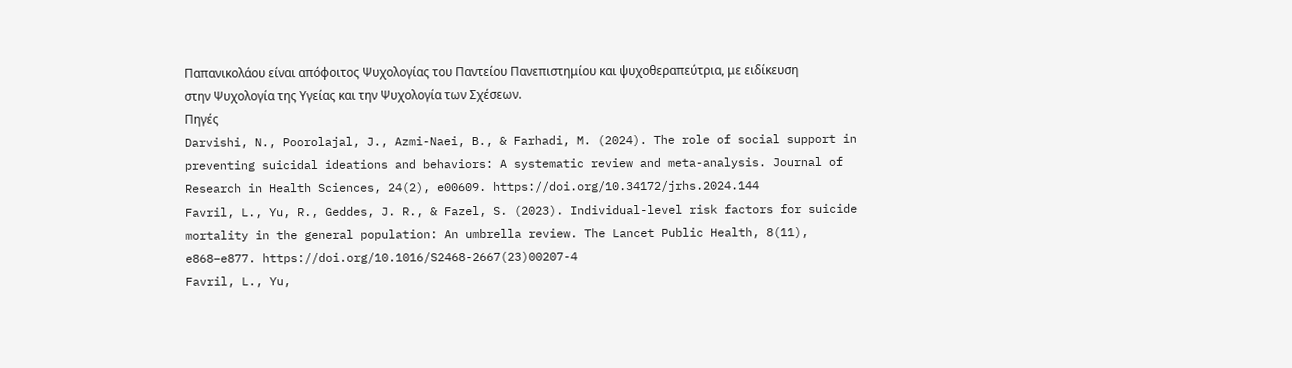Παπανικολάου είναι απόφοιτος Ψυχολογίας του Παντείου Πανεπιστημίου και ψυχοθεραπεύτρια, με ειδίκευση στην Ψυχολογία της Υγείας και την Ψυχολογία των Σχέσεων.
Πηγές
Darvishi, N., Poorolajal, J., Azmi-Naei, B., & Farhadi, M. (2024). The role of social support in preventing suicidal ideations and behaviors: A systematic review and meta-analysis. Journal of Research in Health Sciences, 24(2), e00609. https://doi.org/10.34172/jrhs.2024.144
Favril, L., Yu, R., Geddes, J. R., & Fazel, S. (2023). Individual-level risk factors for suicide mortality in the general population: An umbrella review. The Lancet Public Health, 8(11), e868–e877. https://doi.org/10.1016/S2468-2667(23)00207-4
Favril, L., Yu,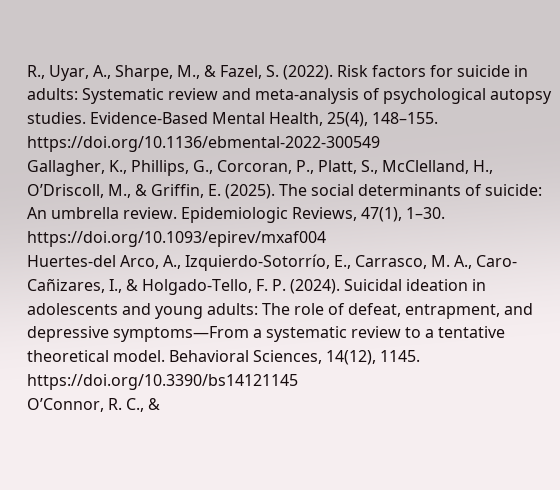R., Uyar, A., Sharpe, M., & Fazel, S. (2022). Risk factors for suicide in adults: Systematic review and meta-analysis of psychological autopsy studies. Evidence-Based Mental Health, 25(4), 148–155. https://doi.org/10.1136/ebmental-2022-300549
Gallagher, K., Phillips, G., Corcoran, P., Platt, S., McClelland, H., O’Driscoll, M., & Griffin, E. (2025). The social determinants of suicide: An umbrella review. Epidemiologic Reviews, 47(1), 1–30. https://doi.org/10.1093/epirev/mxaf004
Huertes-del Arco, A., Izquierdo-Sotorrío, E., Carrasco, M. A., Caro-Cañizares, I., & Holgado-Tello, F. P. (2024). Suicidal ideation in adolescents and young adults: The role of defeat, entrapment, and depressive symptoms—From a systematic review to a tentative theoretical model. Behavioral Sciences, 14(12), 1145. https://doi.org/10.3390/bs14121145
O’Connor, R. C., &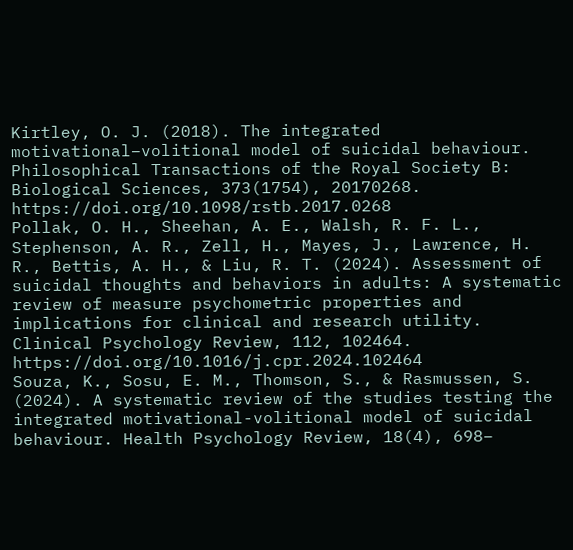Kirtley, O. J. (2018). The integrated motivational–volitional model of suicidal behaviour. Philosophical Transactions of the Royal Society B: Biological Sciences, 373(1754), 20170268. https://doi.org/10.1098/rstb.2017.0268
Pollak, O. H., Sheehan, A. E., Walsh, R. F. L., Stephenson, A. R., Zell, H., Mayes, J., Lawrence, H. R., Bettis, A. H., & Liu, R. T. (2024). Assessment of suicidal thoughts and behaviors in adults: A systematic review of measure psychometric properties and implications for clinical and research utility. Clinical Psychology Review, 112, 102464. https://doi.org/10.1016/j.cpr.2024.102464
Souza, K., Sosu, E. M., Thomson, S., & Rasmussen, S. (2024). A systematic review of the studies testing the integrated motivational-volitional model of suicidal behaviour. Health Psychology Review, 18(4), 698–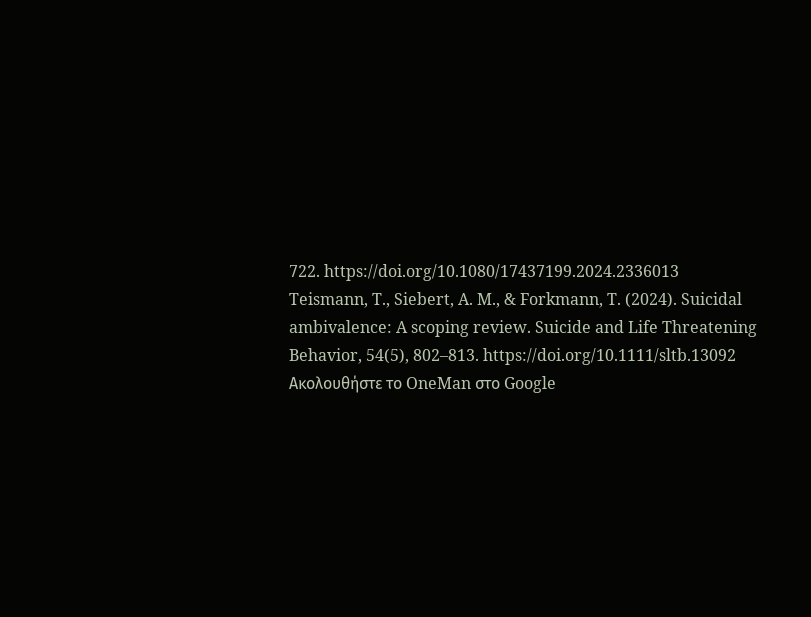722. https://doi.org/10.1080/17437199.2024.2336013
Teismann, T., Siebert, A. M., & Forkmann, T. (2024). Suicidal ambivalence: A scoping review. Suicide and Life Threatening Behavior, 54(5), 802–813. https://doi.org/10.1111/sltb.13092
Ακολουθήστε το OneMan στο Google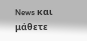News και μάθετε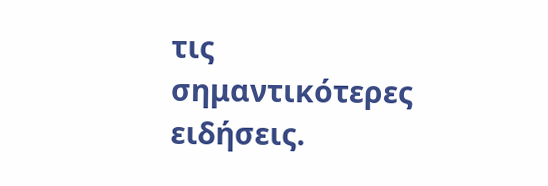τις σημαντικότερες ειδήσεις.